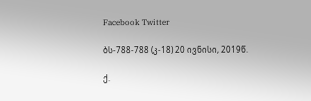Facebook Twitter

ბს-788-788 (კ-18) 20 ივნისი, 2019წ.

ქ.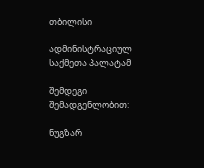თბილისი

ადმინისტრაციულ საქმეთა პალატამ

შემდეგი შემადგენლობით:

ნუგზარ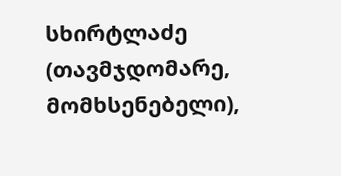სხირტლაძე (თავმჯდომარე, მომხსენებელი),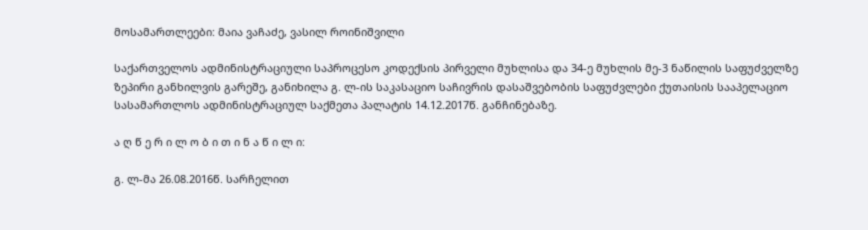მოსამართლეები: მაია ვაჩაძე, ვასილ როინიშვილი

საქართველოს ადმინისტრაციული საპროცესო კოდექსის პირველი მუხლისა და 34-ე მუხლის მე-3 ნაწილის საფუძველზე ზეპირი განხილვის გარეშე, განიხილა გ. ლ-ის საკასაციო საჩივრის დასაშვებობის საფუძვლები ქუთაისის სააპელაციო სასამართლოს ადმინისტრაციულ საქმეთა პალატის 14.12.2017წ. განჩინებაზე.

ა ღ წ ე რ ი ლ ო ბ ი თ ი ნ ა წ ი ლ ი:

გ. ლ-მა 26.08.2016წ. სარჩელით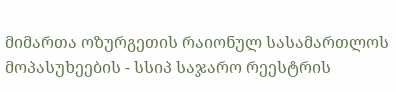მიმართა ოზურგეთის რაიონულ სასამართლოს მოპასუხეების - სსიპ საჯარო რეესტრის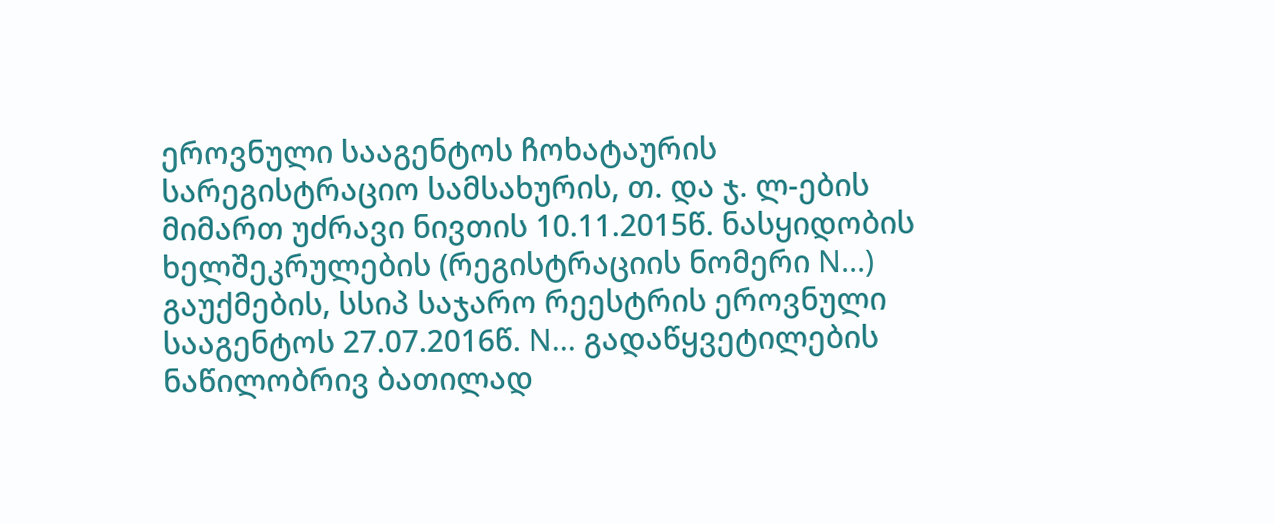ეროვნული სააგენტოს ჩოხატაურის სარეგისტრაციო სამსახურის, თ. და ჯ. ლ-ების მიმართ უძრავი ნივთის 10.11.2015წ. ნასყიდობის ხელშეკრულების (რეგისტრაციის ნომერი N...) გაუქმების, სსიპ საჯარო რეესტრის ეროვნული სააგენტოს 27.07.2016წ. N... გადაწყვეტილების ნაწილობრივ ბათილად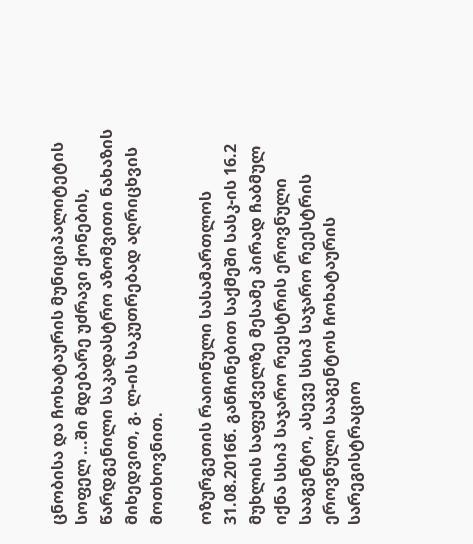ცნობისა და ჩოხატაურის მუნიციპალიტეტის სოფელ ...ში მდებარე უძრავი ქონების, წარდგენილი საკადასტრო აზომვითი ნახაზის მიხედვით, გ. ლ-ის საკუთრებად აღრიცხვის მოთხოვნით.

ოზურგეთის რაიონული სასამართლოს 31.08.2016წ. განჩინებით საქმეში სასკ-ის 16.2 მუხლის საფუძველზე მესამე პირად ჩაბმულ იქნა სსიპ საჯარო რეესტრის ეროვნული სააგენტო, ასევე სსიპ საჯარო რეესტრის ეროვნული სააგენტოს ჩოხატაურის სარეგისტრაციო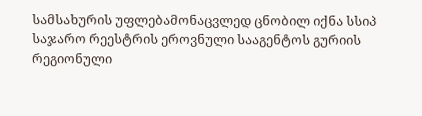სამსახურის უფლებამონაცვლედ ცნობილ იქნა სსიპ საჯარო რეესტრის ეროვნული სააგენტოს გურიის რეგიონული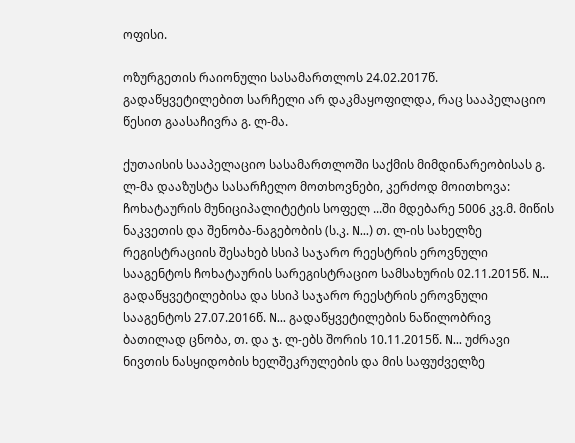ოფისი.

ოზურგეთის რაიონული სასამართლოს 24.02.2017წ. გადაწყვეტილებით სარჩელი არ დაკმაყოფილდა, რაც სააპელაციო წესით გაასაჩივრა გ. ლ-მა.

ქუთაისის სააპელაციო სასამართლოში საქმის მიმდინარეობისას გ. ლ-მა დააზუსტა სასარჩელო მოთხოვნები, კერძოდ მოითხოვა: ჩოხატაურის მუნიციპალიტეტის სოფელ ...ში მდებარე 5006 კვ.მ. მიწის ნაკვეთის და შენობა-ნაგებობის (ს.კ. N...) თ. ლ-ის სახელზე რეგისტრაციის შესახებ სსიპ საჯარო რეესტრის ეროვნული სააგენტოს ჩოხატაურის სარეგისტრაციო სამსახურის 02.11.2015წ. N... გადაწყვეტილებისა და სსიპ საჯარო რეესტრის ეროვნული სააგენტოს 27.07.2016წ. N... გადაწყვეტილების ნაწილობრივ ბათილად ცნობა, თ. და ჯ. ლ-ებს შორის 10.11.2015წ. N... უძრავი ნივთის ნასყიდობის ხელშეკრულების და მის საფუძველზე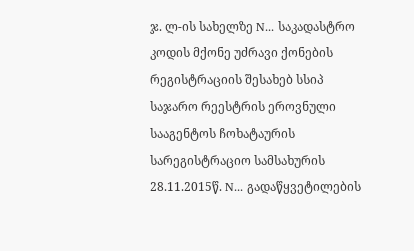ჯ. ლ-ის სახელზე N... საკადასტრო კოდის მქონე უძრავი ქონების რეგისტრაციის შესახებ სსიპ საჯარო რეესტრის ეროვნული სააგენტოს ჩოხატაურის სარეგისტრაციო სამსახურის 28.11.2015წ. N... გადაწყვეტილების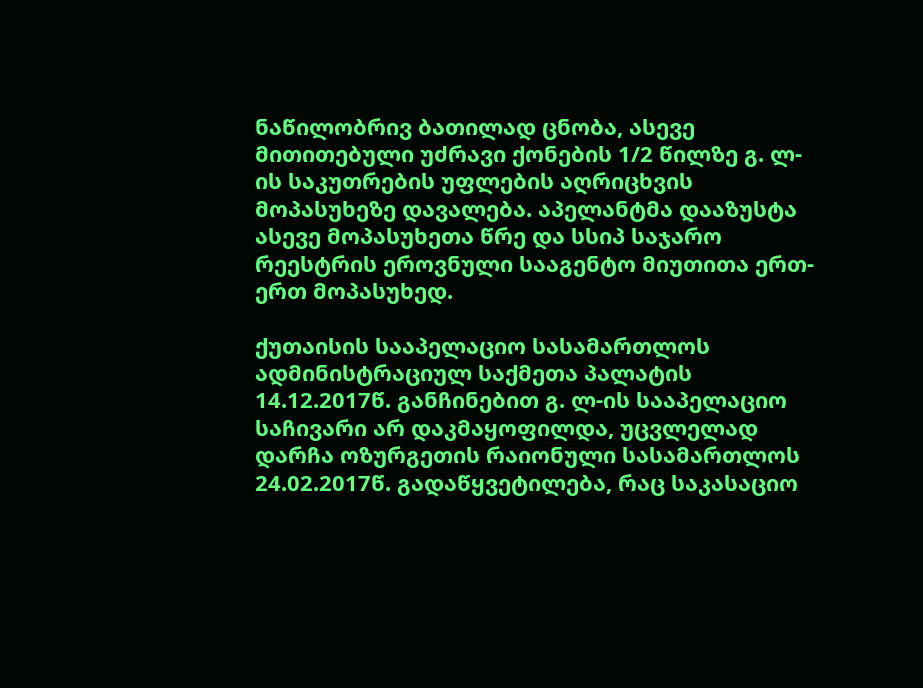ნაწილობრივ ბათილად ცნობა, ასევე მითითებული უძრავი ქონების 1/2 წილზე გ. ლ-ის საკუთრების უფლების აღრიცხვის მოპასუხეზე დავალება. აპელანტმა დააზუსტა ასევე მოპასუხეთა წრე და სსიპ საჯარო რეესტრის ეროვნული სააგენტო მიუთითა ერთ-ერთ მოპასუხედ.

ქუთაისის სააპელაციო სასამართლოს ადმინისტრაციულ საქმეთა პალატის 14.12.2017წ. განჩინებით გ. ლ-ის სააპელაციო საჩივარი არ დაკმაყოფილდა, უცვლელად დარჩა ოზურგეთის რაიონული სასამართლოს 24.02.2017წ. გადაწყვეტილება, რაც საკასაციო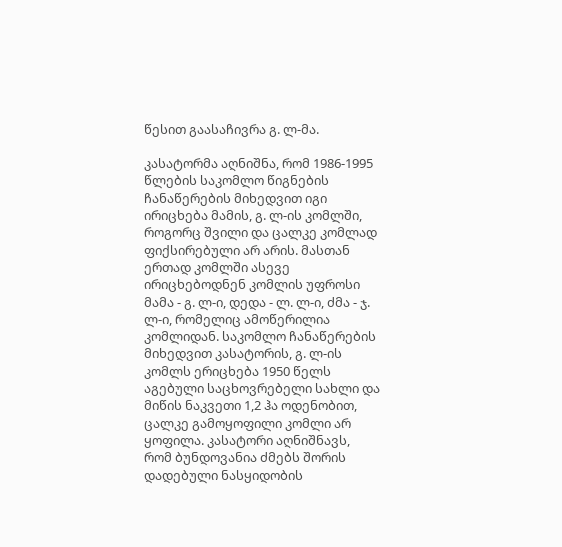წესით გაასაჩივრა გ. ლ-მა.

კასატორმა აღნიშნა, რომ 1986-1995 წლების საკომლო წიგნების ჩანაწერების მიხედვით იგი ირიცხება მამის, გ. ლ-ის კომლში, როგორც შვილი და ცალკე კომლად ფიქსირებული არ არის. მასთან ერთად კომლში ასევე ირიცხებოდნენ კომლის უფროსი მამა - გ. ლ-ი, დედა - ლ. ლ-ი, ძმა - ჯ. ლ-ი, რომელიც ამოწერილია კომლიდან. საკომლო ჩანაწერების მიხედვით კასატორის, გ. ლ-ის კომლს ერიცხება 1950 წელს აგებული საცხოვრებელი სახლი და მიწის ნაკვეთი 1,2 ჰა ოდენობით, ცალკე გამოყოფილი კომლი არ ყოფილა. კასატორი აღნიშნავს, რომ ბუნდოვანია ძმებს შორის დადებული ნასყიდობის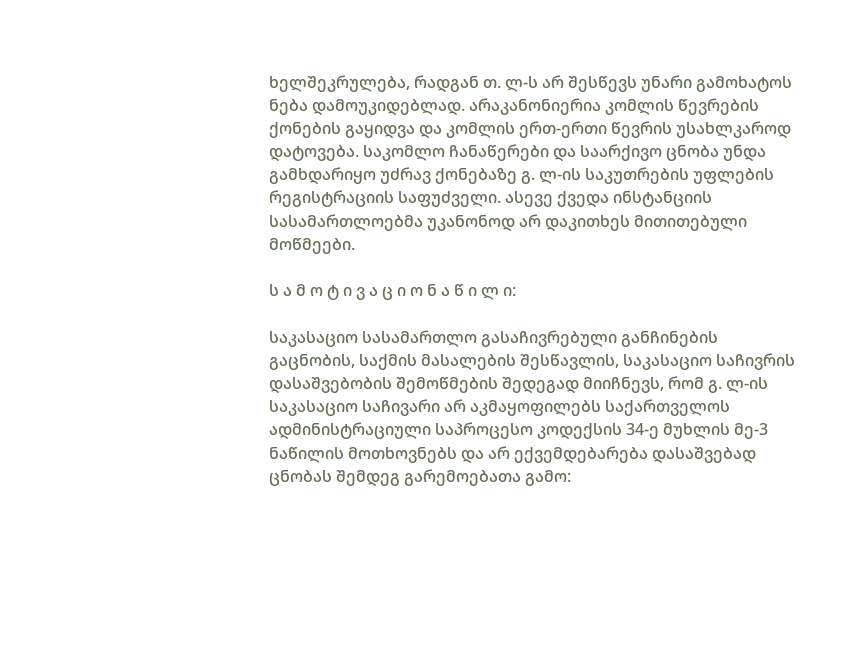ხელშეკრულება, რადგან თ. ლ-ს არ შესწევს უნარი გამოხატოს ნება დამოუკიდებლად. არაკანონიერია კომლის წევრების ქონების გაყიდვა და კომლის ერთ-ერთი წევრის უსახლკაროდ დატოვება. საკომლო ჩანაწერები და საარქივო ცნობა უნდა გამხდარიყო უძრავ ქონებაზე გ. ლ-ის საკუთრების უფლების რეგისტრაციის საფუძველი. ასევე ქვედა ინსტანციის სასამართლოებმა უკანონოდ არ დაკითხეს მითითებული მოწმეები.

ს ა მ ო ტ ი ვ ა ც ი ო ნ ა წ ი ლ ი:

საკასაციო სასამართლო გასაჩივრებული განჩინების გაცნობის, საქმის მასალების შესწავლის, საკასაციო საჩივრის დასაშვებობის შემოწმების შედეგად მიიჩნევს, რომ გ. ლ-ის საკასაციო საჩივარი არ აკმაყოფილებს საქართველოს ადმინისტრაციული საპროცესო კოდექსის 34-ე მუხლის მე-3 ნაწილის მოთხოვნებს და არ ექვემდებარება დასაშვებად ცნობას შემდეგ გარემოებათა გამო: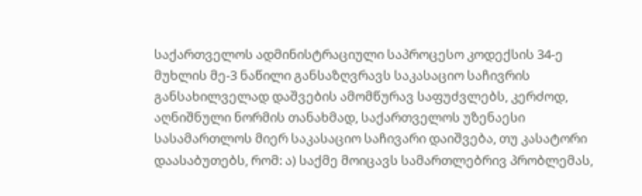საქართველოს ადმინისტრაციული საპროცესო კოდექსის 34-ე მუხლის მე-3 ნაწილი განსაზღვრავს საკასაციო საჩივრის განსახილველად დაშვების ამომწურავ საფუძვლებს, კერძოდ, აღნიშნული ნორმის თანახმად, საქართველოს უზენაესი სასამართლოს მიერ საკასაციო საჩივარი დაიშვება, თუ კასატორი დაასაბუთებს, რომ: ა) საქმე მოიცავს სამართლებრივ პრობლემას,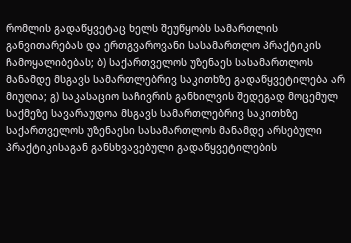რომლის გადაწყვეტაც ხელს შეუწყობს სამართლის განვითარებას და ერთგვაროვანი სასამართლო პრაქტიკის ჩამოყალიბებას; ბ) საქართველოს უზენაეს სასამართლოს მანამდე მსგავს სამართლებრივ საკითხზე გადაწყვეტილება არ მიუღია; გ) საკასაციო საჩივრის განხილვის შედეგად მოცემულ საქმეზე სავარაუდოა მსგავს სამართლებრივ საკითხზე საქართველოს უზენაესი სასამართლოს მანამდე არსებული პრაქტიკისაგან განსხვავებული გადაწყვეტილების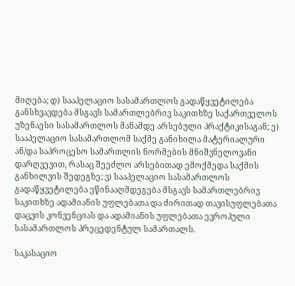მიღება; დ) სააპელაციო სასამართლოს გადაწყვეტილება განსხვავდება მსგავს სამართლებრივ საკითხზე საქართველოს უზენაესი სასამართლოს მანამდე არსებული პრაქტიკისაგან; ე) სააპელაციო სასამართლომ საქმე განიხილა მატერიალური ან/და საპროცესო სამართლის ნორმების მნიშვნელოვანი დარღვევით, რასაც შეეძლო არსებითად ემოქმედა საქმის განხილვის შედეგზე; ვ) სააპელაციო სასამართლოს გადაწყვეტილება ეწინააღმდეგება მსგავს სამართლებრივ საკითხზე ადამიანის უფლებათა და ძირითად თავისუფლებათა დაცვის კონვენციას და ადამიანის უფლებათა ევროპული სასამართლოს პრეცედენტულ სამართალს.

საკასაციო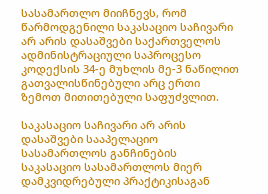სასამართლო მიიჩნევს, რომ წარმოდგენილი საკასაციო საჩივარი არ არის დასაშვები საქართველოს ადმინისტრაციული საპროცესო კოდექსის 34-ე მუხლის მე-3 ნაწილით გათვალისწინებული არც ერთი ზემოთ მითითებული საფუძვლით.

საკასაციო საჩივარი არ არის დასაშვები სააპელაციო სასამართლოს განჩინების საკასაციო სასამართლოს მიერ დამკვიდრებული პრაქტიკისაგან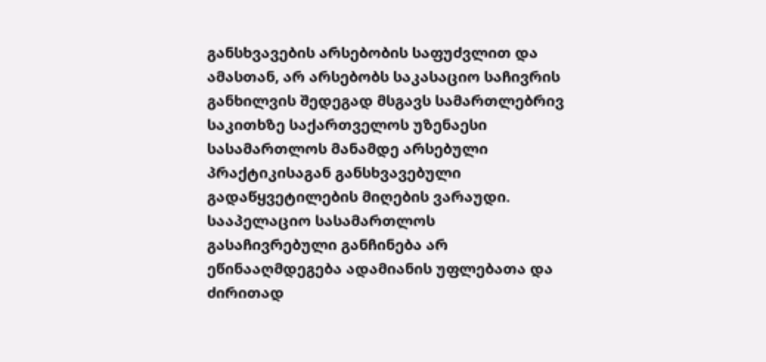განსხვავების არსებობის საფუძვლით და ამასთან, არ არსებობს საკასაციო საჩივრის განხილვის შედეგად მსგავს სამართლებრივ საკითხზე საქართველოს უზენაესი სასამართლოს მანამდე არსებული პრაქტიკისაგან განსხვავებული გადაწყვეტილების მიღების ვარაუდი. სააპელაციო სასამართლოს გასაჩივრებული განჩინება არ ეწინააღმდეგება ადამიანის უფლებათა და ძირითად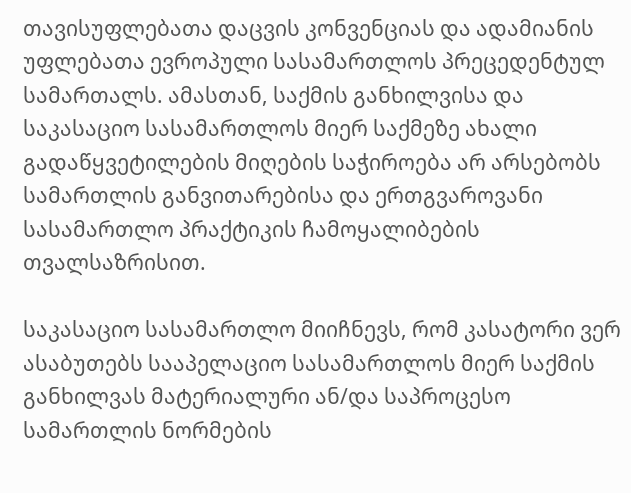თავისუფლებათა დაცვის კონვენციას და ადამიანის უფლებათა ევროპული სასამართლოს პრეცედენტულ სამართალს. ამასთან, საქმის განხილვისა და საკასაციო სასამართლოს მიერ საქმეზე ახალი გადაწყვეტილების მიღების საჭიროება არ არსებობს სამართლის განვითარებისა და ერთგვაროვანი სასამართლო პრაქტიკის ჩამოყალიბების თვალსაზრისით.

საკასაციო სასამართლო მიიჩნევს, რომ კასატორი ვერ ასაბუთებს სააპელაციო სასამართლოს მიერ საქმის განხილვას მატერიალური ან/და საპროცესო სამართლის ნორმების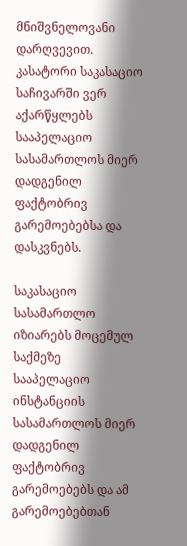მნიშვნელოვანი დარღვევით. კასატორი საკასაციო საჩივარში ვერ აქარწყლებს სააპელაციო სასამართლოს მიერ დადგენილ ფაქტობრივ გარემოებებსა და დასკვნებს.

საკასაციო სასამართლო იზიარებს მოცემულ საქმეზე სააპელაციო ინსტანციის სასამართლოს მიერ დადგენილ ფაქტობრივ გარემოებებს და ამ გარემოებებთან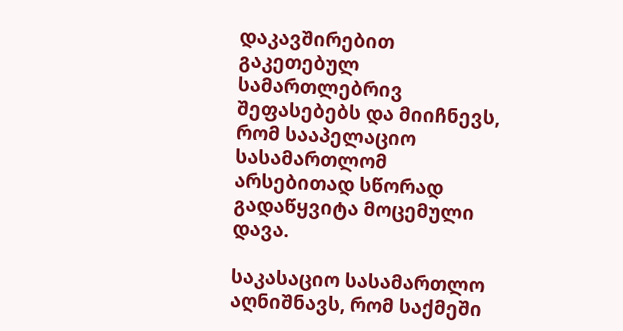დაკავშირებით გაკეთებულ სამართლებრივ შეფასებებს და მიიჩნევს, რომ სააპელაციო სასამართლომ არსებითად სწორად გადაწყვიტა მოცემული დავა.

საკასაციო სასამართლო აღნიშნავს, რომ საქმეში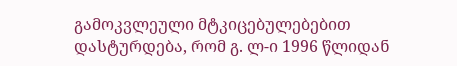გამოკვლეული მტკიცებულებებით დასტურდება, რომ გ. ლ-ი 1996 წლიდან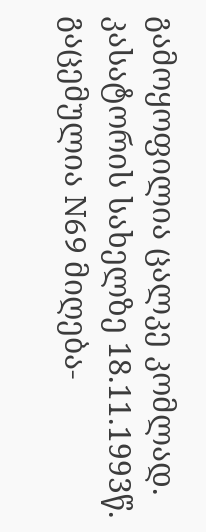გამოყოფილია ცალკე კომლად. კასატორის სახელზე 18.11.1993წ. გაცემულია N69 მიღება-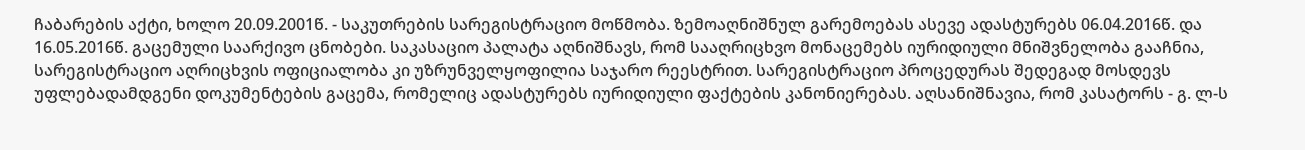ჩაბარების აქტი, ხოლო 20.09.2001წ. - საკუთრების სარეგისტრაციო მოწმობა. ზემოაღნიშნულ გარემოებას ასევე ადასტურებს 06.04.2016წ. და 16.05.2016წ. გაცემული საარქივო ცნობები. საკასაციო პალატა აღნიშნავს, რომ სააღრიცხვო მონაცემებს იურიდიული მნიშვნელობა გააჩნია, სარეგისტრაციო აღრიცხვის ოფიციალობა კი უზრუნველყოფილია საჯარო რეესტრით. სარეგისტრაციო პროცედურას შედეგად მოსდევს უფლებადამდგენი დოკუმენტების გაცემა, რომელიც ადასტურებს იურიდიული ფაქტების კანონიერებას. აღსანიშნავია, რომ კასატორს - გ. ლ-ს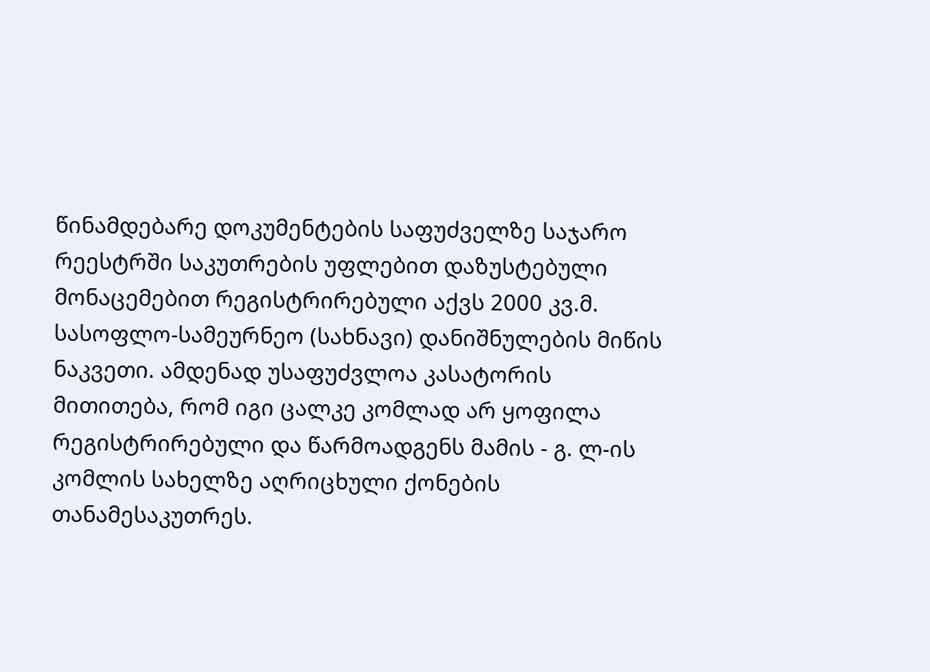წინამდებარე დოკუმენტების საფუძველზე საჯარო რეესტრში საკუთრების უფლებით დაზუსტებული მონაცემებით რეგისტრირებული აქვს 2000 კვ.მ. სასოფლო-სამეურნეო (სახნავი) დანიშნულების მიწის ნაკვეთი. ამდენად უსაფუძვლოა კასატორის მითითება, რომ იგი ცალკე კომლად არ ყოფილა რეგისტრირებული და წარმოადგენს მამის - გ. ლ-ის კომლის სახელზე აღრიცხული ქონების თანამესაკუთრეს.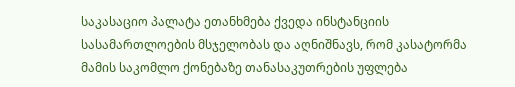საკასაციო პალატა ეთანხმება ქვედა ინსტანციის სასამართლოების მსჯელობას და აღნიშნავს, რომ კასატორმა მამის საკომლო ქონებაზე თანასაკუთრების უფლება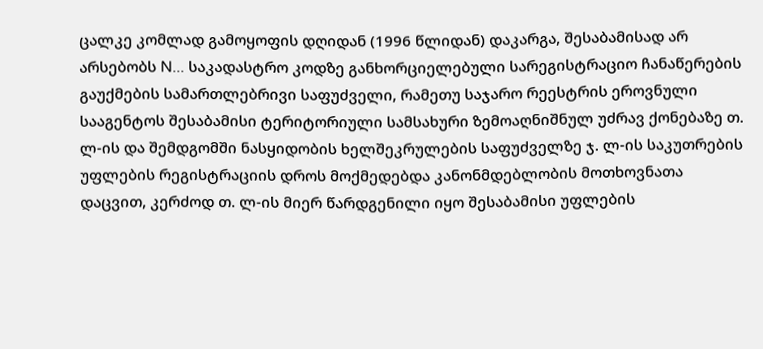ცალკე კომლად გამოყოფის დღიდან (1996 წლიდან) დაკარგა, შესაბამისად არ არსებობს N... საკადასტრო კოდზე განხორციელებული სარეგისტრაციო ჩანაწერების გაუქმების სამართლებრივი საფუძველი, რამეთუ საჯარო რეესტრის ეროვნული სააგენტოს შესაბამისი ტერიტორიული სამსახური ზემოაღნიშნულ უძრავ ქონებაზე თ. ლ-ის და შემდგომში ნასყიდობის ხელშეკრულების საფუძველზე ჯ. ლ-ის საკუთრების უფლების რეგისტრაციის დროს მოქმედებდა კანონმდებლობის მოთხოვნათა დაცვით, კერძოდ თ. ლ-ის მიერ წარდგენილი იყო შესაბამისი უფლების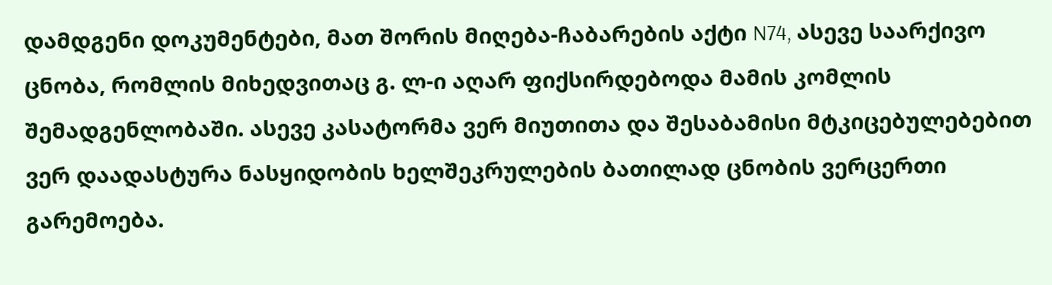დამდგენი დოკუმენტები, მათ შორის მიღება-ჩაბარების აქტი N74, ასევე საარქივო ცნობა, რომლის მიხედვითაც გ. ლ-ი აღარ ფიქსირდებოდა მამის კომლის შემადგენლობაში. ასევე კასატორმა ვერ მიუთითა და შესაბამისი მტკიცებულებებით ვერ დაადასტურა ნასყიდობის ხელშეკრულების ბათილად ცნობის ვერცერთი გარემოება.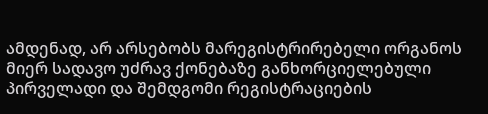ამდენად, არ არსებობს მარეგისტრირებელი ორგანოს მიერ სადავო უძრავ ქონებაზე განხორციელებული პირველადი და შემდგომი რეგისტრაციების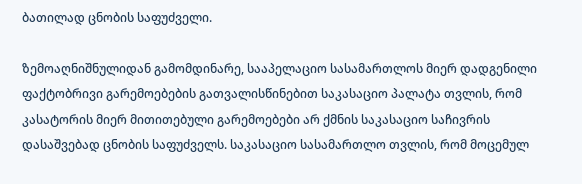ბათილად ცნობის საფუძველი.

ზემოაღნიშნულიდან გამომდინარე, სააპელაციო სასამართლოს მიერ დადგენილი ფაქტობრივი გარემოებების გათვალისწინებით საკასაციო პალატა თვლის, რომ კასატორის მიერ მითითებული გარემოებები არ ქმნის საკასაციო საჩივრის დასაშვებად ცნობის საფუძველს. საკასაციო სასამართლო თვლის, რომ მოცემულ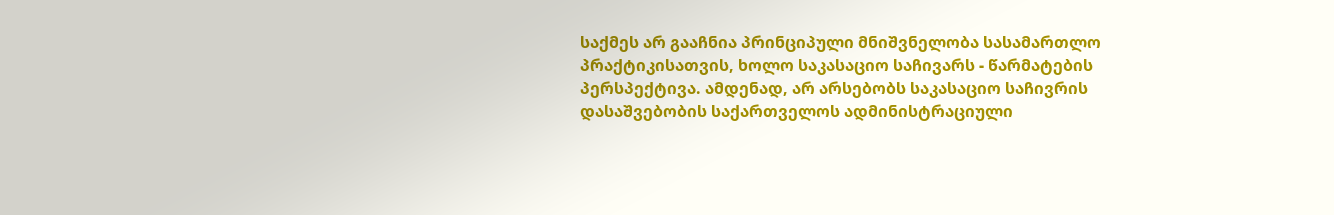საქმეს არ გააჩნია პრინციპული მნიშვნელობა სასამართლო პრაქტიკისათვის, ხოლო საკასაციო საჩივარს - წარმატების პერსპექტივა. ამდენად, არ არსებობს საკასაციო საჩივრის დასაშვებობის საქართველოს ადმინისტრაციული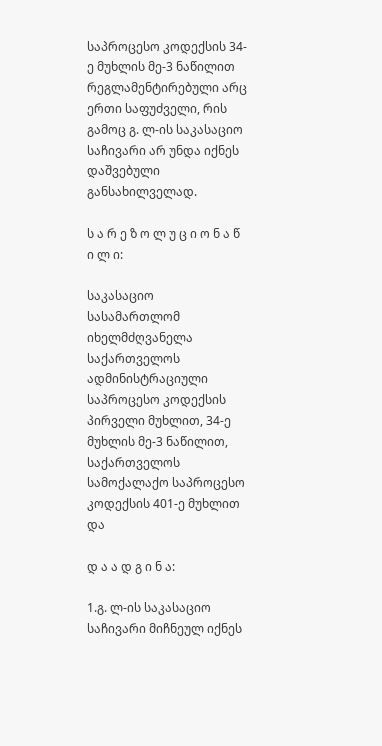საპროცესო კოდექსის 34-ე მუხლის მე-3 ნაწილით რეგლამენტირებული არც ერთი საფუძველი, რის გამოც გ. ლ-ის საკასაციო საჩივარი არ უნდა იქნეს დაშვებული განსახილველად.

ს ა რ ე ზ ო ლ უ ც ი ო ნ ა წ ი ლ ი:

საკასაციო სასამართლომ იხელმძღვანელა საქართველოს ადმინისტრაციული საპროცესო კოდექსის პირველი მუხლით, 34-ე მუხლის მე-3 ნაწილით, საქართველოს სამოქალაქო საპროცესო კოდექსის 401-ე მუხლით და

დ ა ა დ გ ი ნ ა:

1.გ. ლ-ის საკასაციო საჩივარი მიჩნეულ იქნეს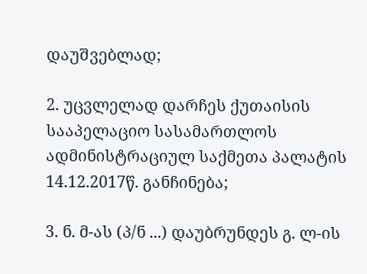დაუშვებლად;

2. უცვლელად დარჩეს ქუთაისის სააპელაციო სასამართლოს ადმინისტრაციულ საქმეთა პალატის 14.12.2017წ. განჩინება;

3. ნ. მ-ას (პ/ნ ...) დაუბრუნდეს გ. ლ-ის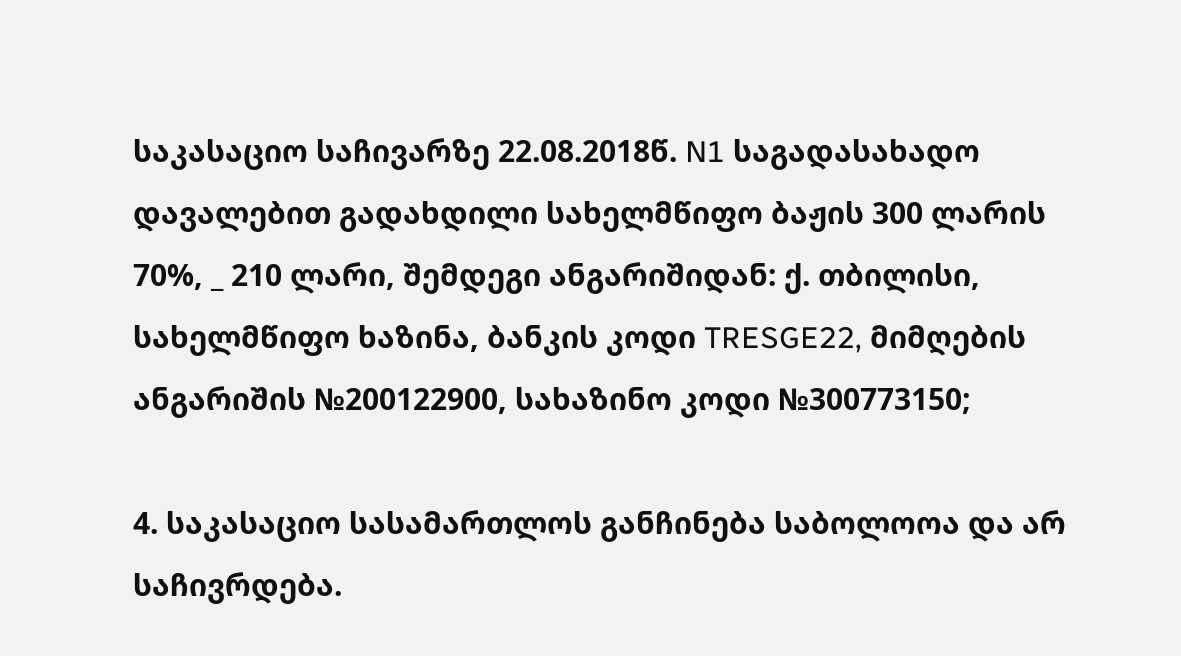საკასაციო საჩივარზე 22.08.2018წ. N1 საგადასახადო დავალებით გადახდილი სახელმწიფო ბაჟის 300 ლარის 70%, _ 210 ლარი, შემდეგი ანგარიშიდან: ქ. თბილისი, სახელმწიფო ხაზინა, ბანკის კოდი TRESGE22, მიმღების ანგარიშის №200122900, სახაზინო კოდი №300773150;

4. საკასაციო სასამართლოს განჩინება საბოლოოა და არ საჩივრდება.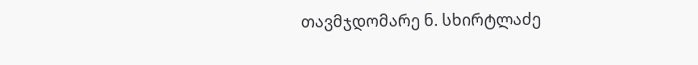თავმჯდომარე ნ. სხირტლაძე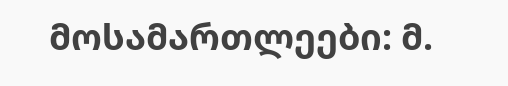მოსამართლეები: მ.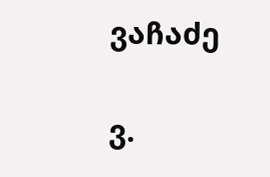ვაჩაძე

ვ.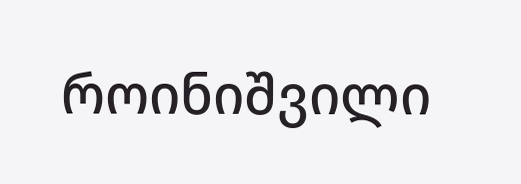როინიშვილი